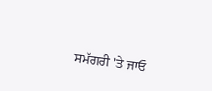ਸਮੱਗਰੀ 'ਤੇ ਜਾਓ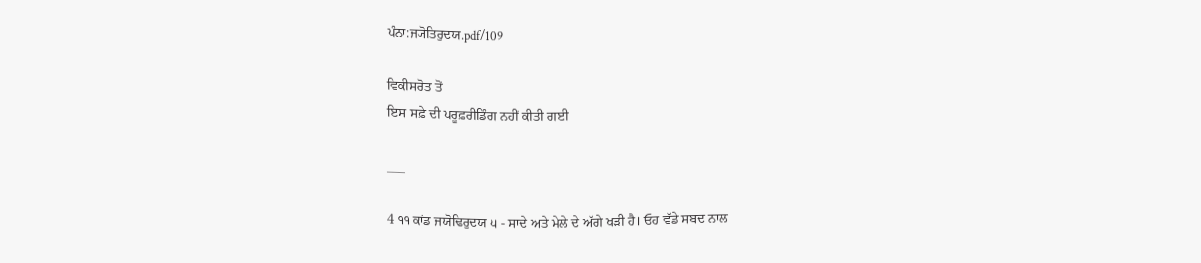ਪੰਨਾ:ਜ੍ਯੋਤਿਰੁਦਯ.pdf/109

ਵਿਕੀਸਰੋਤ ਤੋਂ
ਇਸ ਸਫ਼ੇ ਦੀ ਪਰੂਫ਼ਰੀਡਿੰਗ ਨਹੀਂ ਕੀਤੀ ਗਈ

___

4 ੧੧ ਕਾਂਡ ਜਯੋਢਿਰੁਦਯ ੫ - ਸਾਦੇ ਅਤੇ ਮੇਲੇ ਦੇ ਅੱਗੇ ਖੜੀ ਹੈ। ਓਹ ਵੱਡੇ ਸਬਦ ਨਾਲ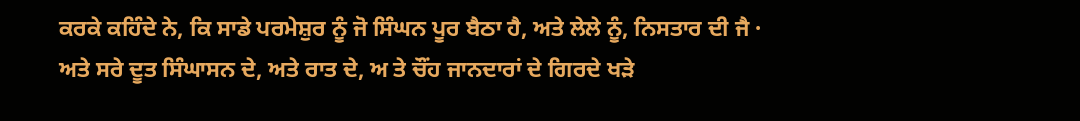ਕਰਕੇ ਕਹਿੰਦੇ ਨੇ, ਕਿ ਸਾਡੇ ਪਰਮੇਸ਼ੁਰ ਨੂੰ ਜੋ ਸਿੰਘਨ ਪੂਰ ਬੈਠਾ ਹੈ, ਅਤੇ ਲੇਲੇ ਨੂੰ, ਨਿਸਤਾਰ ਦੀ ਜੈ · ਅਤੇ ਸਰੇ ਦੂਤ ਸਿੰਘਾਸਨ ਦੇ, ਅਤੇ ਰਾਤ ਦੇ, ਅ ਤੇ ਚੌਂਹ ਜਾਨਦਾਰਾਂ ਦੇ ਗਿਰਦੇ ਖੜੇ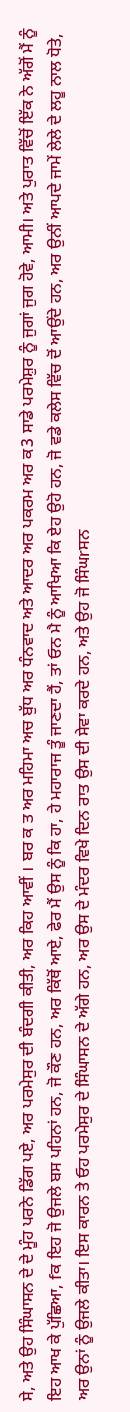ਸੇ, ਅਤੇ ਉਹ ਸਿੰਘਾਸਨ ਦੇ ਦੇ ਮੂੰਹ ਪਰਨੇ ਡਿੱਗ ਪਏ, ਅਰ ਪਰਮੇਸੁਰ ਦੀ ਬੰਦਗੀ ਕੀਤੀ, ਅਰ ਕਿਹ ਆਵੀਂ । ਬਰ ਕ ਤ ਅਰ ਮਹਿਮਾ ਅਚ ਬੁੱਧ ਅਰ ਧੰਨਵਾਦ ਅਤੇ ਆਦਰ ਅਰ ਪਕਰਮ ਅਰ ਕ3 ਸਾਡੇ ਪਰਮੇਸ਼ੁਰ ਨੂੰ ਜੁਗਾਂ ਜੁਗ ਹੋਵੇ, ਆਮੀ। ਅਤੇ ਪੁਰਾਤ ਵਿੱਚੋਂ ਇੱਕ ਨੇ ਅੱਗੋਂ ਮੈਂ ਨੂੰ ਇਹ ਆਖ ਕੇ ਪੁੱਛਿਆ, fਕ ਇਹ ਜੋ ਉਜਲੇ ਬਸ ਪਹਿਨਾਂ ਹਨ, ਜੋ ਕੌਣ ਹਨ, ਅਰ ਕਿੱਥੋਂ ਆਏ, ਫੇਰ ਮੈਂ ਉਸ ਨੂੰ ਕਿ ਹਾ, ਹੇ ਮਹਾਰਾਜ ਤੂੰ ਜਾਣਦਾ ਹੈਂ, ਤਾਂ ਓਨ ਮੈ ਨੂੰ ਆਖਿਆ ਕਿ ਏਹ ਉਹੋ ਹਨ, ਜੋ ਵਡੇ ਕਲੇਸ ਵਿੱਚ ਦੋਂ ਆਉਂਦੇ ਹਨ, ਅਰ ਉਨੀਂ ਆਪਦੇ ਜਾਮੇਂ ਲੇਲੇ ਦੇ ਲਹੂ ਨਾਲ ਧੋਤੇ, ਅਰ ਉਨਾਂ ਨੂੰ ਉਜਲੇ ਕੀਤਾ। ਇਸ ਕਾਰਨ ਤੇ ਓਹ ਪਰਮੇਸੁਰ ਦੇ ਸਿੰਘਾਸਨ ਦੇ ਅੱਗੇ ਹਨ, ਅਰ ਉਸ ਦੇ ਮੰਦਰ ਵਿਖੇ ਦਿਨ ਰਾਤ ਉਸ ਦੀ ਸੇਵਾ ਕਰਦੇ ਹਨ, ਅਤੇ ਉਹ ਜੋ ਸਿੰਘrਸਨ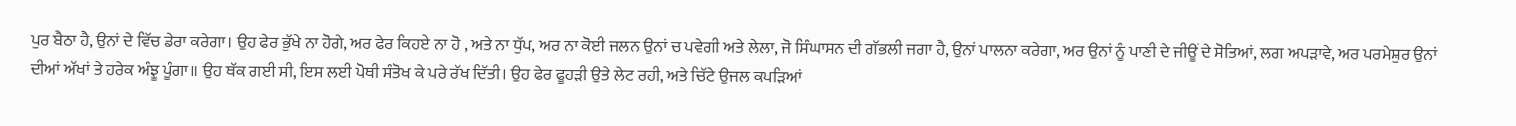ਪੁਰ ਬੈਠਾ ਹੈ, ਉਨਾਂ ਦੇ ਵਿੱਚ ਡੇਰਾ ਕਰੇਗਾ। ਉਹ ਫੇਰ ਭੁੱਖੇ ਨਾ ਹੋਗੇ, ਅਰ ਫੇਰ ਕਿਹਏ ਨਾ ਹੋ , ਅਤੇ ਨਾ ਧੁੱਪ, ਅਰ ਨਾ ਕੋਈ ਜਲਨ ਉਨਾਂ ਚ ਪਵੇਗੀ ਅਤੇ ਲੇਲਾ, ਜੋ ਸਿੰਘਾਸਨ ਦੀ ਗੱਭਲੀ ਜਗਾ ਹੈ, ਉਨਾਂ ਪਾਲਨਾ ਕਰੇਗਾ, ਅਰ ਉਨਾਂ ਨੂੰ ਪਾਣੀ ਦੇ ਜੀਊਂ ਦੇ ਸੋਤਿਆਂ, ਲਗ ਅਪੜਾਵੇ, ਅਰ ਪਰਮੇਸ਼ੁਰ ਉਨਾਂ ਦੀਆਂ ਅੱਖਾਂ ਤੇ ਹਰੇਕ ਅੰਝੂ ਪੂੰਗਾ॥ ਉਹ ਥੱਕ ਗਈ ਸੀ, ਇਸ ਲਈ ਪੋਥੀ ਸੰਤੋਖ ਕੇ ਪਰੇ ਰੱਖ ਦਿੱਤੀ। ਉਹ ਫੇਰ ਫੂਹੜੀ ਉਤੇ ਲੇਟ ਰਹੀ, ਅਤੇ ਚਿੱਟੇ ਉਜਲ ਕਪੜਿਆਂ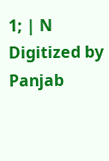1; | N Digitized by Panjab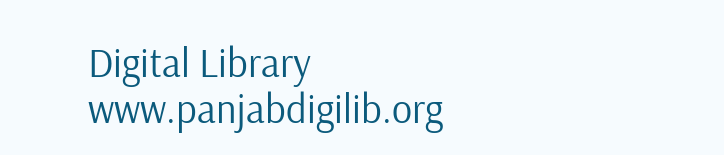Digital Library www.panjabdigilib.org